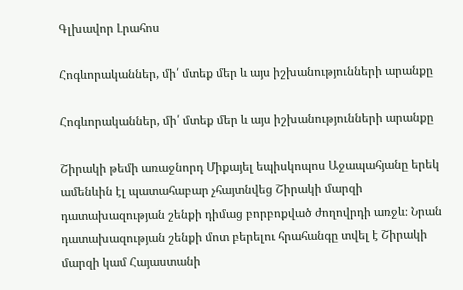Գլխավոր Լրահոս

Հոգևորականներ, մի՛ մտեք մեր և այս իշխանությունների արանքը

Հոգևորականներ, մի՛ մտեք մեր և այս իշխանությունների արանքը

Շիրակի թեմի առաջնորդ Միքայել եպիսկոպոս Աջապահյանը երեկ ամենևին էլ պատահաբար չհայտնվեց Շիրակի մարզի դատախազության շենքի դիմաց բորբոքված ժողովրդի առջև։ Նրան դատախազության շենքի մոտ բերելու հրահանգը տվել է Շիրակի մարզի կամ Հայաստանի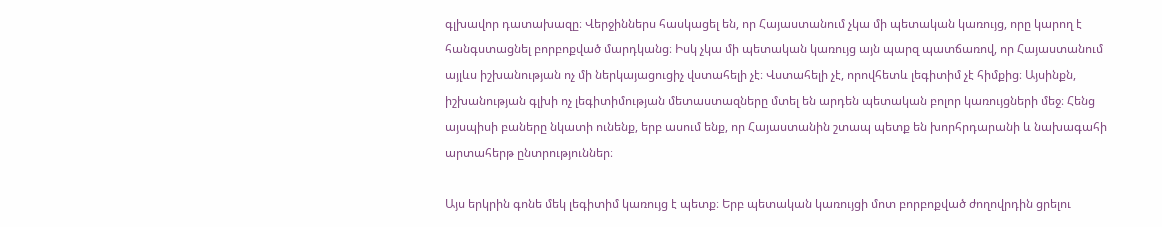գլխավոր դատախազը։ Վերջիններս հասկացել են, որ Հայաստանում չկա մի պետական կառույց, որը կարող է հանգստացնել բորբոքված մարդկանց։ Իսկ չկա մի պետական կառույց այն պարզ պատճառով, որ Հայաստանում այլևս իշխանության ոչ մի ներկայացուցիչ վստահելի չէ։ Վստահելի չէ, որովհետև լեգիտիմ չէ հիմքից։ Այսինքն, իշխանության գլխի ոչ լեգիտիմության մետաստազները մտել են արդեն պետական բոլոր կառույցների մեջ։ Հենց այսպիսի բաները նկատի ունենք, երբ ասում ենք, որ Հայաստանին շտապ պետք են խորհրդարանի և նախագահի արտահերթ ընտրություններ։

Այս երկրին գոնե մեկ լեգիտիմ կառույց է պետք։ Երբ պետական կառույցի մոտ բորբոքված ժողովրդին ցրելու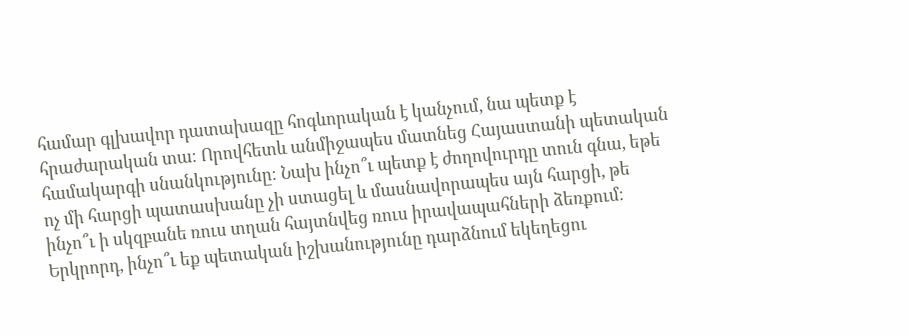համար գլխավոր դատախազը հոգևորական է կանչում, նա պետք է հրաժարական տա։ Որովհետև անմիջապես մատնեց Հայաստանի պետական համակարգի սնանկությունը։ Նախ ինչո՞ւ պետք է ժողովուրդը տուն գնա, եթե ոչ մի հարցի պատասխանը չի ստացել և մասնավորապես այն հարցի, թե ինչո՞ւ ի սկզբանե ռուս տղան հայտնվեց ռուս իրավապահների ձեռքում։ Երկրորդ, ինչո՞ւ եք պետական իշխանությունը դարձնում եկեղեցու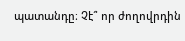պատանդը։ Չէ՞ որ ժողովրդին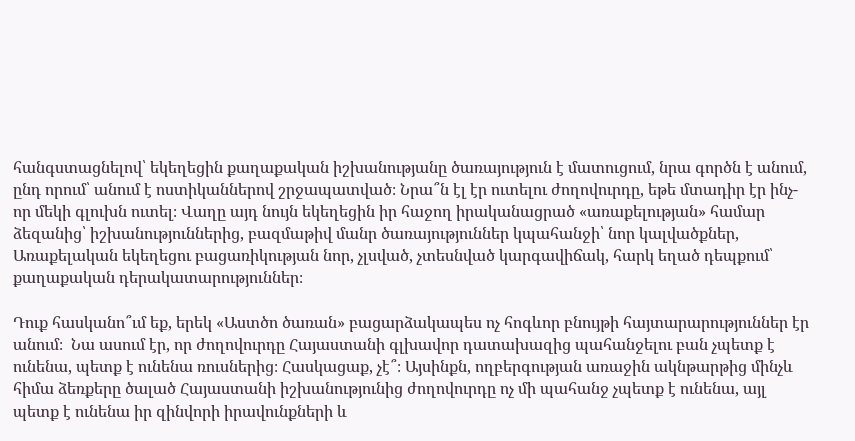հանգստացնելով՝ եկեղեցին քաղաքական իշխանությանը ծառայություն է մատուցում, նրա գործն է անում, ընդ որում՝ անում է ոստիկաններով շրջապատված։ Նրա՞ն էլ էր ուտելու ժողովուրդը, եթե մտադիր էր ինչ-որ մեկի գլուխն ուտել։ Վաղը այդ նույն եկեղեցին իր հաջող իրականացրած «առաքելության» համար ձեզանից՝ իշխանություններից, բազմաթիվ մանր ծառայություններ կպահանջի՝ նոր կալվածքներ, Առաքելական եկեղեցու բացառիկության նոր, չլսված, չտեսնված կարգավիճակ, հարկ եղած դեպքում՝ քաղաքական դերակատարություններ։

Դուք հասկանո՞ւմ եք, երեկ «Աստծո ծառան» բացարձակապես ոչ հոգևոր բնույթի հայտարարություններ էր անում։  Նա ասում էր, որ ժողովուրդը Հայաստանի գլխավոր դատախազից պահանջելու բան չպետք է ունենա, պետք է ունենա ռուսներից։ Հասկացաք, չէ՞։ Այսինքն, ողբերգության առաջին ակնթարթից մինչև հիմա ձեռքերը ծալած Հայաստանի իշխանությունից ժողովուրդը ոչ մի պահանջ չպետք է ունենա, այլ պետք է ունենա իր զինվորի իրավունքների և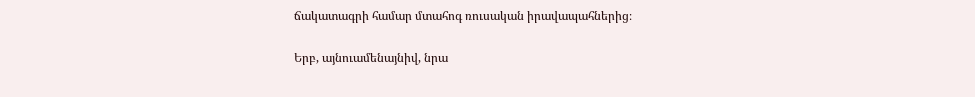ճակատագրի համար մտահոգ ռուսական իրավապահներից։

Երբ, այնուամենայնիվ, նրա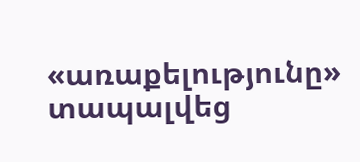«առաքելությունը» տապալվեց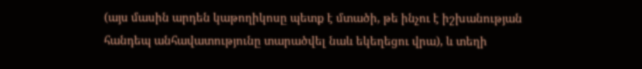(այս մասին արդեն կաթողիկոսը պետք է մտածի, թե ինչու է իշխանության հանդեպ անհավատությունը տարածվել նաև եկեղեցու վրա), և տեղի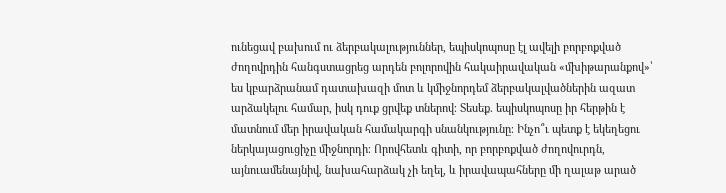ունեցավ բախում ու ձերբակալություններ, եպիսկոպոսը էլ ավելի բորբոքված ժողովրդին հանգստացրեց արդեն բոլորովին հակաիրավական «մխիթարանքով»՝ ես կբարձրանամ դատախազի մոտ և կմիջնորդեմ ձերբակալվածներին ազատ արձակելու համար, իսկ դուք ցրվեք տներով։ Տեսեք. եպիսկոպոսը իր հերթին է մատնում մեր իրավական համակարգի սնանկությունը։ Ինչո՞ւ պետք է եկեղեցու ներկայացուցիչը միջնորդի։ Որովհետև գիտի, որ բորբոքված ժողովուրդն, այնուամենայնիվ, նախահարձակ չի եղել, և իրավապահները մի ղալաթ արած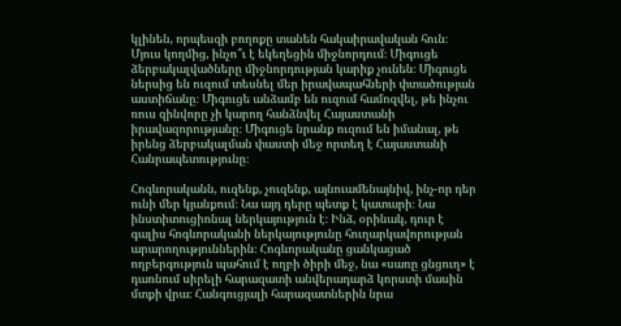կլինեն, որպեսզի բողոքը տանեն հակաիրավական հուն։ Մյուս կողմից, ինչո՞ւ է եկեղեցին միջնորդում։ Միգուցե ձերբակալվածները միջնորդության կարիք չունեն։ Միգուցե ներսից են ուզում տեսնել մեր իրավապահների փտածության աստիճանը։ Միգուցե անձամբ են ուզում համոզվել, թե ինչու ռուս զինվորը չի կարող հանձնվել Հայաստանի իրավազորությանը։ Միգուցե նրանք ուզում են իմանալ, թե իրենց ձերբակալման փաստի մեջ որտեղ է Հայաստանի Հանրապետությունը։

Հոգևորականն, ուզենք, չուզենք, այնուամենայնիվ, ինչ-որ դեր ունի մեր կյանքում։ Նա այդ դերը պետք է կատարի։ Նա ինստիտուցիոնալ ներկայություն է։ Ինձ, օրինակ, դուր է գալիս հոգևորականի ներկայությունը հուղարկավորության արարողություններին։ Հոգևորականը ցանկացած ողբերգություն պահում է ողբի ծիրի մեջ, նա «սառը ցնցուղ» է դառնում սիրելի հարազատի անվերադարձ կորստի մասին մտքի վրա։ Հանգուցյալի հարազատներին նրա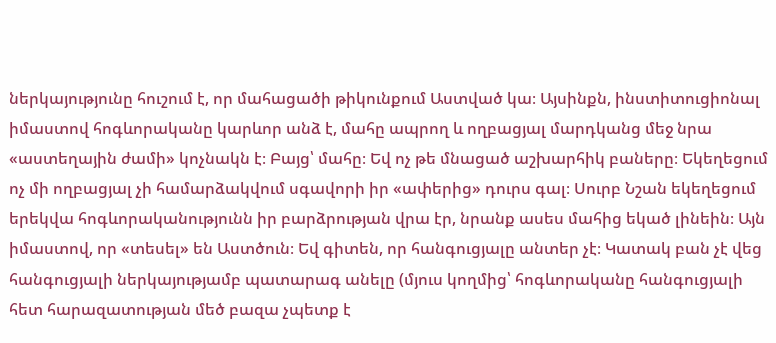ներկայությունը հուշում է, որ մահացածի թիկունքում Աստված կա։ Այսինքն, ինստիտուցիոնալ իմաստով հոգևորականը կարևոր անձ է, մահը ապրող և ողբացյալ մարդկանց մեջ նրա «աստեղային ժամի» կոչնակն է։ Բայց՝ մահը։ Եվ ոչ թե մնացած աշխարհիկ բաները։ Եկեղեցում ոչ մի ողբացյալ չի համարձակվում սգավորի իր «ափերից» դուրս գալ։ Սուրբ Նշան եկեղեցում երեկվա հոգևորականությունն իր բարձրության վրա էր, նրանք ասես մահից եկած լինեին։ Այն իմաստով, որ «տեսել» են Աստծուն։ Եվ գիտեն, որ հանգուցյալը անտեր չէ։ Կատակ բան չէ վեց հանգուցյալի ներկայությամբ պատարագ անելը (մյուս կողմից՝ հոգևորականը հանգուցյալի հետ հարազատության մեծ բազա չպետք է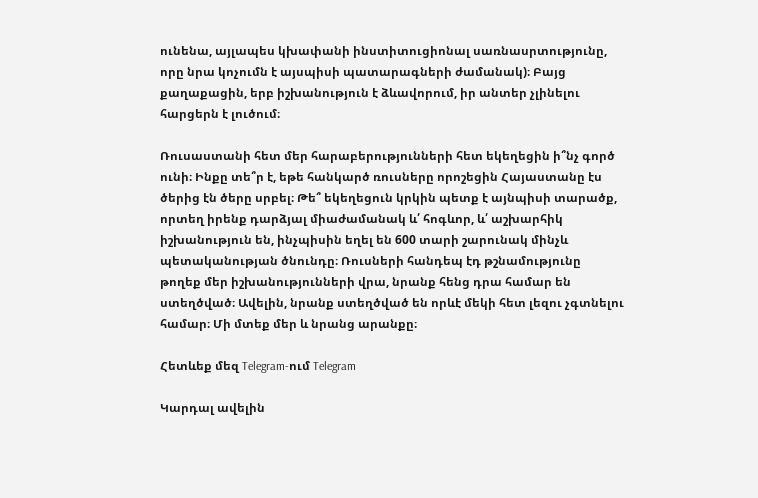ունենա, այլապես կխափանի ինստիտուցիոնալ սառնասրտությունը, որը նրա կոչումն է այսպիսի պատարագների ժամանակ)։ Բայց քաղաքացին, երբ իշխանություն է ձևավորում, իր անտեր չլինելու հարցերն է լուծում։

Ռուսաստանի հետ մեր հարաբերությունների հետ եկեղեցին ի՞նչ գործ ունի։ Ինքը տե՞ր է, եթե հանկարծ ռուսները որոշեցին Հայաստանը էս ծերից էն ծերը սրբել։ Թե՞ եկեղեցուն կրկին պետք է այնպիսի տարածք, որտեղ իրենք դարձյալ միաժամանակ և՛ հոգևոր, և՛ աշխարհիկ իշխանություն են, ինչպիսին եղել են 600 տարի շարունակ մինչև պետականության ծնունդը։ Ռուսների հանդեպ էդ թշնամությունը թողեք մեր իշխանությունների վրա, նրանք հենց դրա համար են ստեղծված։ Ավելին, նրանք ստեղծված են որևէ մեկի հետ լեզու չգտնելու համար։ Մի մտեք մեր և նրանց արանքը։

Հետևեք մեզ Telegram-ում Telegram

Կարդալ ավելին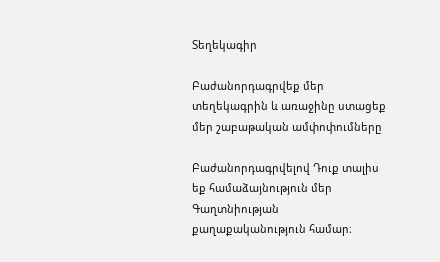Տեղեկագիր

Բաժանորդագրվեք մեր տեղեկագրին և առաջինը ստացեք մեր շաբաթական ամփոփումները

Բաժանորդագրվելով Դուք տալիս եք համաձայնություն մեր Գաղտնիության քաղաքականություն համար։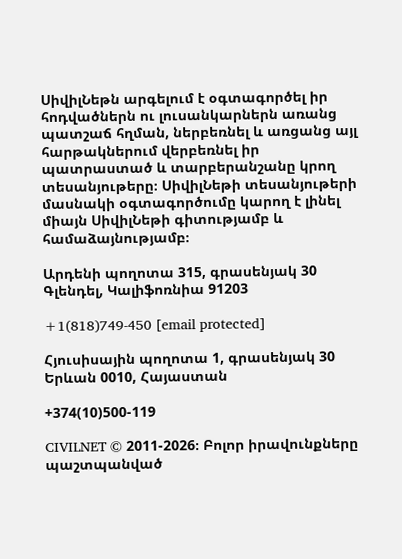ՍիվիլՆեթն արգելում է օգտագործել իր հոդվածներն ու լուսանկարներն առանց պատշաճ հղման, ներբեռնել և առցանց այլ հարթակներում վերբեռնել իր պատրաստած և տարբերանշանը կրող տեսանյութերը։ ՍիվիլՆեթի տեսանյութերի մասնակի օգտագործումը կարող է լինել միայն ՍիվիլՆեթի գիտությամբ և համաձայնությամբ։

Արդենի պողոտա 315, գրասենյակ 30 Գլենդել, Կալիֆոռնիա 91203

+1(818)749-450 [email protected]

Հյուսիսային պողոտա 1, գրասենյակ 30 Երևան 0010, Հայաստան

+374(10)500-119

CIVILNET © 2011-2026։ Բոլոր իրավունքները պաշտպանված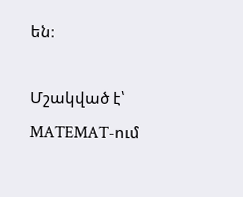են։

Մշակված է՝ MATEMAT-ում